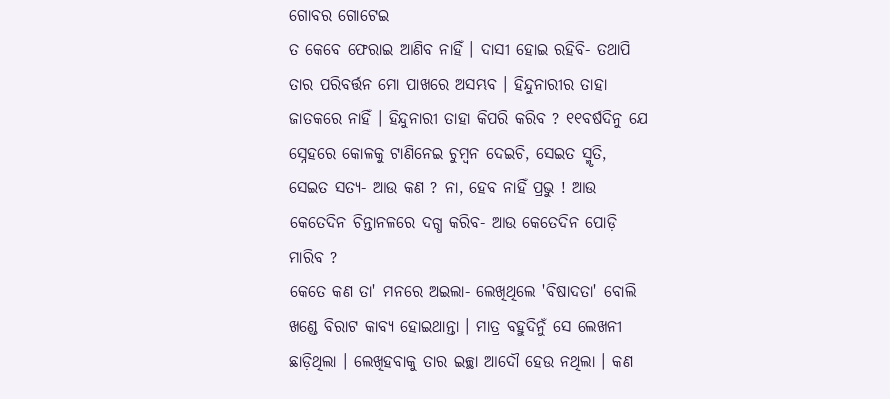ଗୋବର ଗୋଟେଇ
ତ କେବେ ଫେରାଇ ଆଣିବ ନାହିଁ । ଦାସୀ ହୋଇ ରହିବି- ତଥାପି ତାର ପରିବର୍ତ୍ତନ ମୋ ପାଖରେ ଅସମ୍ଭବ । ହିନ୍ଦୁନାରୀର ତାହା ଜାତକରେ ନାହିଁ । ହିନ୍ଦୁନାରୀ ତାହା କିପରି କରିବ ? ୧୧ବର୍ଷଦିନୁ ଯେ ସ୍ନେହରେ କୋଳକୁ ଟାଣିନେଇ ଚୁମ୍ବନ ଦେଇଚି, ସେଇତ ସ୍ମୃତି, ସେଇତ ସତ୍ୟ- ଆଉ କଣ ? ନା, ହେବ ନାହିଁ ପ୍ରଭୁ ! ଆଉ କେତେଦିନ ଚିନ୍ତାନଳରେ ଦଗ୍ଧ କରିବ- ଆଉ କେତେଦିନ ପୋଡ଼ି ମାରିବ ?
କେତେ କଣ ତା' ମନରେ ଅଇଲା- ଲେଖିଥିଲେ 'ବିଷାଦତା' ବୋଲି ଖଣ୍ଡେ ବିରାଟ କାବ୍ୟ ହୋଇଥାନ୍ତା । ମାତ୍ର ବହୁଦିନୁଁ ସେ ଲେଖନୀ ଛାଡ଼ିଥିଲା । ଲେଖିହବାକୁ ତାର ଇଚ୍ଛା ଆଦୌ ହେଉ ନଥିଲା । କଣ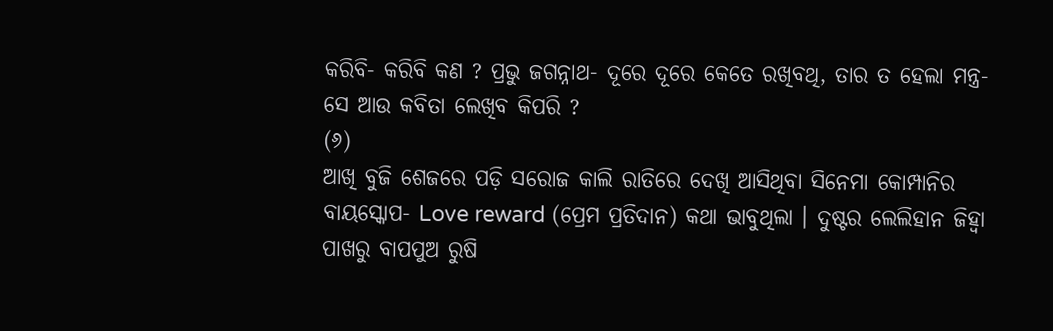କରିବି- କରିବି କଣ ? ପ୍ରଭୁ ଜଗନ୍ନାଥ- ଦୂରେ ଦୂରେ କେତେ ରଖିବଥି, ତାର ତ ହେଲା ମନ୍ତ୍ର- ସେ ଆଉ କବିତା ଲେଖିବ କିପରି ?
(୬)
ଆଖି ବୁଜି ଶେଜରେ ପଡ଼ି ସରୋଜ କାଲି ରାତିରେ ଦେଖି ଆସିଥିବା ସିନେମା କୋମ୍ପାନିର ବାୟସ୍କୋପ- Love reward (ପ୍ରେମ ପ୍ରତିଦାନ) କଥା ଭାବୁଥିଲା । ଦୁଷ୍ଟର ଲେଲିହାନ ଜିହ୍ୱା ପାଖରୁ ବାପପୁଅ ରୁଷି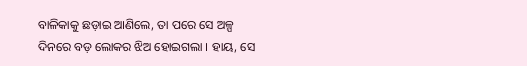ବାଳିକାକୁ ଛଡ଼ାଇ ଆଣିଲେ, ତା ପରେ ସେ ଅଳ୍ପ ଦିନରେ ବଡ଼ ଲୋକର ଝିଅ ହୋଇଗଲା । ହାୟ, ସେ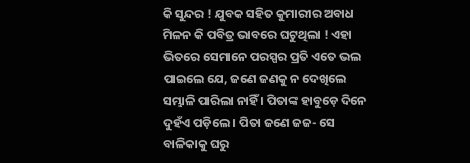କି ସୁନ୍ଦର ! ଯୁବକ ସହିତ କୁମାରୀର ଅବାଧ ମିଳନ କି ପବିତ୍ର ଭାବରେ ଘଟୁଥିଲା ! ଏହା ଭିତରେ ସେମାନେ ପରସ୍ପର ପ୍ରତି ଏତେ ଭଲ ପାଇଲେ ଯେ, ଜଣେ ଜଣକୁ ନ ଦେଖିଲେ ସମ୍ଭାଳି ପାରିଲା ନାହିଁ । ପିତାଙ୍କ ହାବୁଡ଼େ ଦିନେ ଦୁହଁଏ ପଡ଼ିଲେ । ପିତା ଜଣେ ଜଜ- ସେ ବାଳିକାକୁ ଘରୁ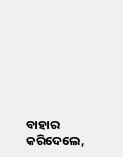ବାହାର କରିଦେଲେ,